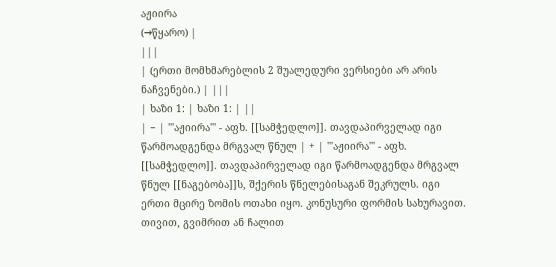აჟიირა
(→წყარო) |
|||
| (ერთი მომხმარებლის 2 შუალედური ვერსიები არ არის ნაჩვენები.) | |||
| ხაზი 1: | ხაზი 1: | ||
| − | '''აჟიირა''' - აფხ. [[სამჭედლო]]. თავდაპირველად იგი წარმოადგენდა მრგვალ წნულ | + | '''აჟიირა''' - აფხ. [[სამჭედლო]]. თავდაპირველად იგი წარმოადგენდა მრგვალ წნულ [[ნაგებობა]]ს, შქერის წნელებისაგან შეკრულს. იგი ერთი მცირე ზომის ოთახი იყო. კონუსური ფორმის სახურავით. თივით, გვიმრით ან ჩალით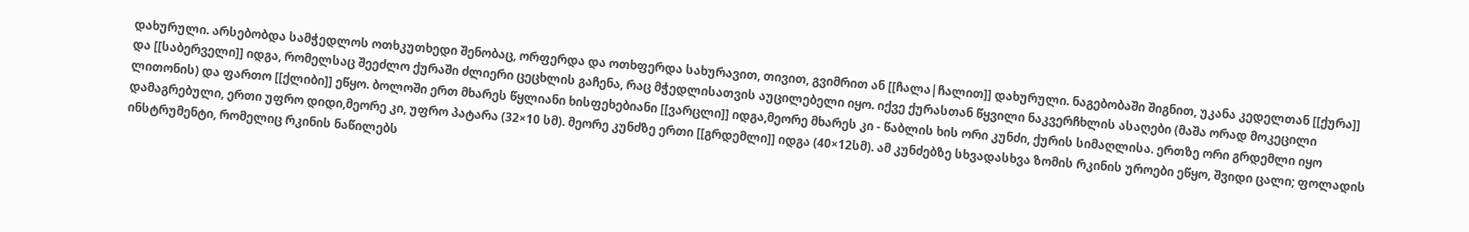დახურული. არსებობდა სამჭედლოს ოთხკუთხედი შენობაც, ორფერდა და ოთხფერდა სახურავით, თივით, გვიმრით ან [[ჩალა|ჩალით]] დახურული. ნაგებობაში შიგნით, უკანა კედელთან [[ქურა]] და [[საბერველი]] იდგა, რომელსაც შეეძლო ქურაში ძლიერი ცეცხლის გაჩენა, რაც მჭედლისათვის აუცილებელი იყო. იქვე ქურასთან წყვილი ნაკვერჩხლის ასაღები (მაშა ორად მოკეცილი ლითონის) და ფართო [[ქლიბი]] ეწყო. ბოლოში ერთ მხარეს წყლიანი ხისფეხებიანი [[ვარცლი]] იდგა,მეორე მხარეს კი - წაბლის ხის ორი კუნძი, ქურის სიმაღლისა. ერთზე ორი გრდემლი იყო დამაგრებული, ერთი უფრო დიდი,მეორე კი, უფრო პატარა (32×10 სმ). მეორე კუნძზე ერთი [[გრდემლი]] იდგა (40×12სმ). ამ კუნძებზე სხვადასხვა ზომის რკინის უროები ეწყო, შვიდი ცალი; ფოლადის ინსტრუმენტი, რომელიც რკინის ნაწილებს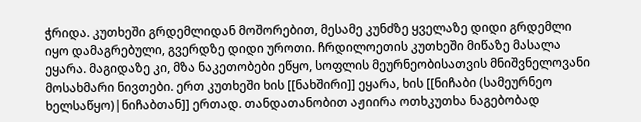ჭრიდა. კუთხეში გრდემლიდან მოშორებით, მესამე კუნძზე ყველაზე დიდი გრდემლი იყო დამაგრებული, გვერდზე დიდი უროთი. ჩრდილოეთის კუთხეში მიწაზე მასალა ეყარა. მაგიდაზე კი, მზა ნაკეთობები ეწყო, სოფლის მეურნეობისათვის მნიშვნელოვანი მოსახმარი ნივთები. ერთ კუთხეში ხის [[ნახშირი]] ეყარა, ხის [[ნიჩაბი (სამეურნეო ხელსაწყო)|ნიჩაბთან]] ერთად. თანდათანობით აჟიირა ოთხკუთხა ნაგებობად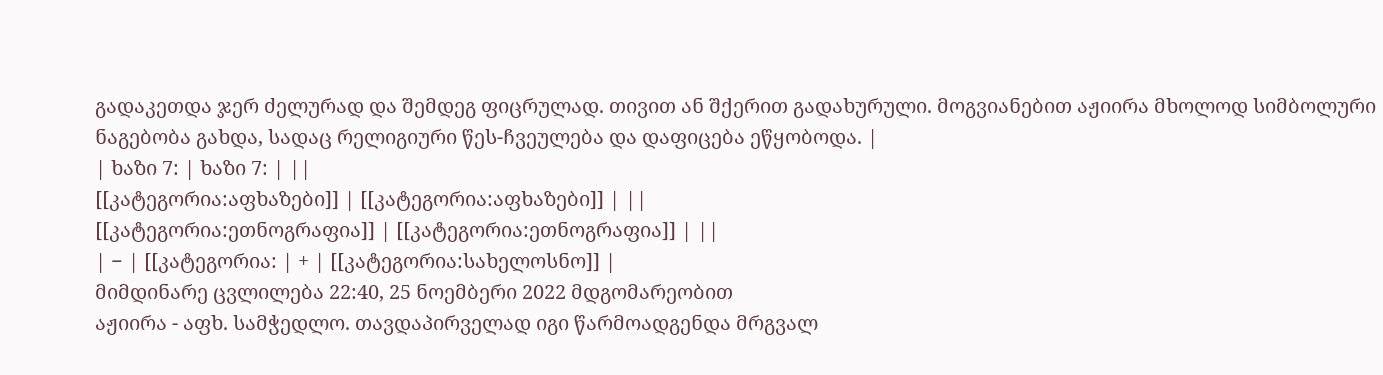გადაკეთდა ჯერ ძელურად და შემდეგ ფიცრულად. თივით ან შქერით გადახურული. მოგვიანებით აჟიირა მხოლოდ სიმბოლური ნაგებობა გახდა, სადაც რელიგიური წეს-ჩვეულება და დაფიცება ეწყობოდა. |
| ხაზი 7: | ხაზი 7: | ||
[[კატეგორია:აფხაზები]] | [[კატეგორია:აფხაზები]] | ||
[[კატეგორია:ეთნოგრაფია]] | [[კატეგორია:ეთნოგრაფია]] | ||
| − | [[კატეგორია: | + | [[კატეგორია:სახელოსნო]] |
მიმდინარე ცვლილება 22:40, 25 ნოემბერი 2022 მდგომარეობით
აჟიირა - აფხ. სამჭედლო. თავდაპირველად იგი წარმოადგენდა მრგვალ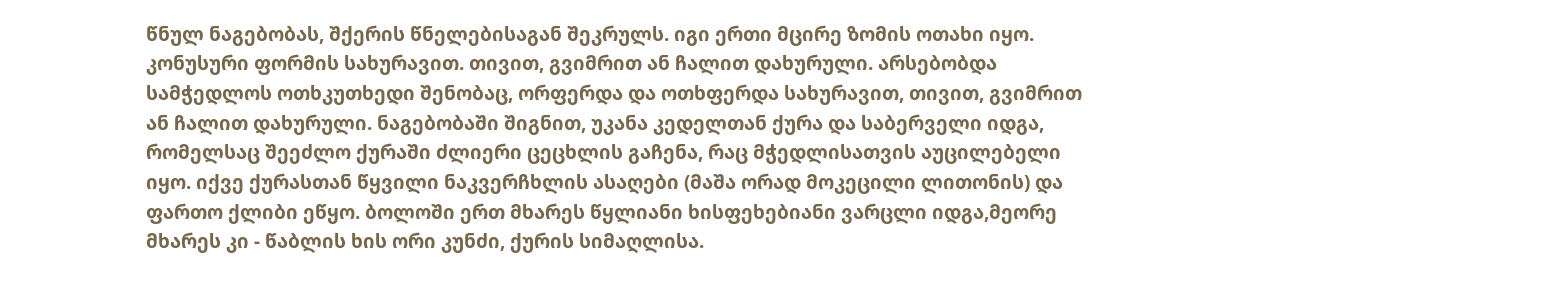წნულ ნაგებობას, შქერის წნელებისაგან შეკრულს. იგი ერთი მცირე ზომის ოთახი იყო. კონუსური ფორმის სახურავით. თივით, გვიმრით ან ჩალით დახურული. არსებობდა სამჭედლოს ოთხკუთხედი შენობაც, ორფერდა და ოთხფერდა სახურავით, თივით, გვიმრით ან ჩალით დახურული. ნაგებობაში შიგნით, უკანა კედელთან ქურა და საბერველი იდგა, რომელსაც შეეძლო ქურაში ძლიერი ცეცხლის გაჩენა, რაც მჭედლისათვის აუცილებელი იყო. იქვე ქურასთან წყვილი ნაკვერჩხლის ასაღები (მაშა ორად მოკეცილი ლითონის) და ფართო ქლიბი ეწყო. ბოლოში ერთ მხარეს წყლიანი ხისფეხებიანი ვარცლი იდგა,მეორე მხარეს კი - წაბლის ხის ორი კუნძი, ქურის სიმაღლისა.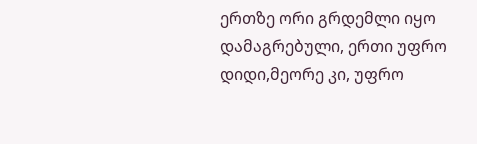ერთზე ორი გრდემლი იყო დამაგრებული, ერთი უფრო დიდი,მეორე კი, უფრო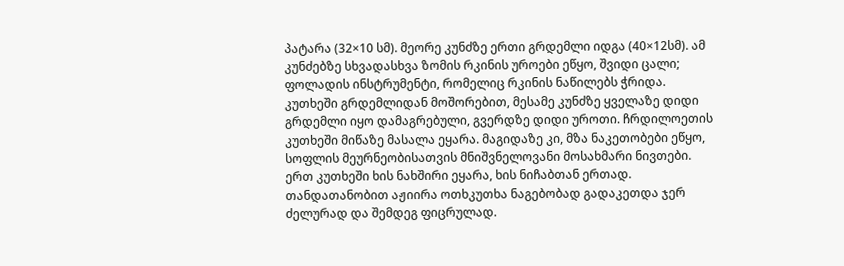პატარა (32×10 სმ). მეორე კუნძზე ერთი გრდემლი იდგა (40×12სმ). ამ კუნძებზე სხვადასხვა ზომის რკინის უროები ეწყო, შვიდი ცალი; ფოლადის ინსტრუმენტი, რომელიც რკინის ნაწილებს ჭრიდა. კუთხეში გრდემლიდან მოშორებით, მესამე კუნძზე ყველაზე დიდი გრდემლი იყო დამაგრებული, გვერდზე დიდი უროთი. ჩრდილოეთის კუთხეში მიწაზე მასალა ეყარა. მაგიდაზე კი, მზა ნაკეთობები ეწყო, სოფლის მეურნეობისათვის მნიშვნელოვანი მოსახმარი ნივთები. ერთ კუთხეში ხის ნახშირი ეყარა, ხის ნიჩაბთან ერთად. თანდათანობით აჟიირა ოთხკუთხა ნაგებობად გადაკეთდა ჯერ ძელურად და შემდეგ ფიცრულად.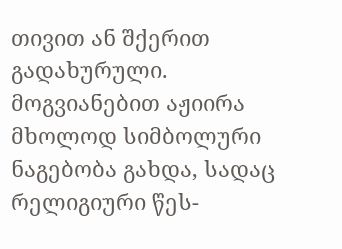თივით ან შქერით გადახურული. მოგვიანებით აჟიირა მხოლოდ სიმბოლური ნაგებობა გახდა, სადაც რელიგიური წეს-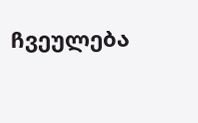ჩვეულება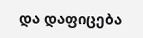და დაფიცება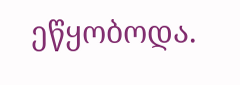ეწყობოდა.